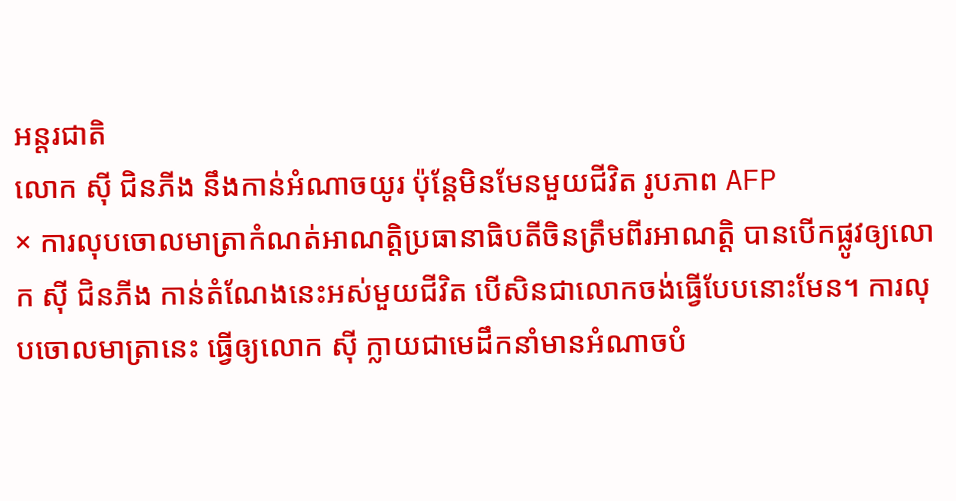អន្តរជាតិ
លោក ស៊ី ជិនភីង នឹងកាន់អំណាចយូរ ប៉ុន្តែមិនមែនមួយជីវិត រូបភាព AFP
× ការលុបចោលមាត្រាកំណត់អាណត្តិប្រធានាធិបតីចិនត្រឹមពីរអាណត្តិ បានបើកផ្លូវឲ្យលោក ស៊ី ជិនភីង កាន់តំណែងនេះអស់មួយជីវិត បើសិនជាលោកចង់ធ្វើបែបនោះមែន។ ការលុបចោលមាត្រានេះ ធ្វើឲ្យលោក ស៊ី ក្លាយជាមេដឹកនាំមានអំណាចបំ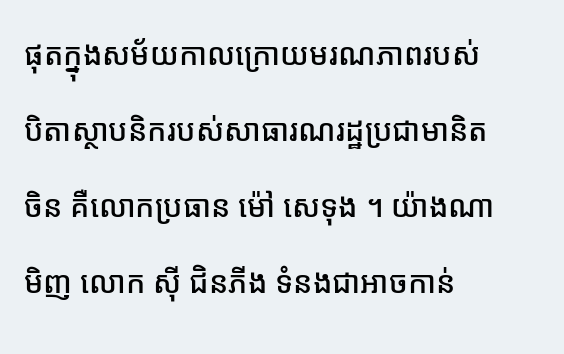ផុតក្នុងសម័យកាលក្រោយមរណភាពរបស់បិតាស្ថាបនិករបស់សាធារណរដ្ឋប្រជាមានិតចិន គឺលោកប្រធាន ម៉ៅ សេទុង ។ យ៉ាងណាមិញ លោក ស៊ី ជិនភីង ទំនងជាអាចកាន់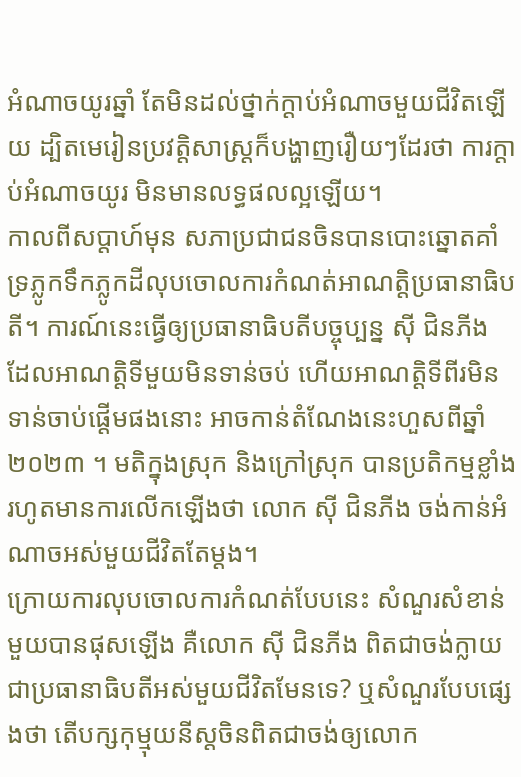អំណាចយូរឆ្នាំ តែមិនដល់ថ្នាក់ក្ដាប់អំណាចមួយជីវិតឡើយ ដ្បិតមេរៀនប្រវត្តិសាស្ត្រក៏បង្ហាញរឿយៗដែរថា ការក្ដាប់អំណាចយូរ មិនមានលទ្ធផលល្អឡើយ។
កាលពីសប្ដាហ៍មុន សភាប្រជាជនចិនបានបោះឆ្នោតគាំទ្រភ្លូកទឹកភ្លូកដីលុបចោលការកំណត់អាណត្តិប្រធានាធិបតី។ ការណ៍នេះធ្វើឲ្យប្រធានាធិបតីបច្ចុប្បន្ន ស៊ី ជិនភីង ដែលអាណត្តិទីមួយមិនទាន់ចប់ ហើយអាណត្តិទីពីរមិនទាន់ចាប់ផ្ដើមផងនោះ អាចកាន់តំណែងនេះហួសពីឆ្នាំ២០២៣ ។ មតិក្នុងស្រុក និងក្រៅស្រុក បានប្រតិកម្មខ្លាំងរហូតមានការលើកឡើងថា លោក ស៊ី ជិនភីង ចង់កាន់អំណាចអស់មួយជីវិតតែម្ដង។
ក្រោយការលុបចោលការកំណត់បែបនេះ សំណួរសំខាន់មួយបានផុសឡើង គឺលោក ស៊ី ជិនភីង ពិតជាចង់ក្លាយជាប្រធានាធិបតីអស់មួយជីវិតមែនទេ? ឬសំណួរបែបផ្សេងថា តើបក្សកុម្មុយនីស្តចិនពិតជាចង់ឲ្យលោក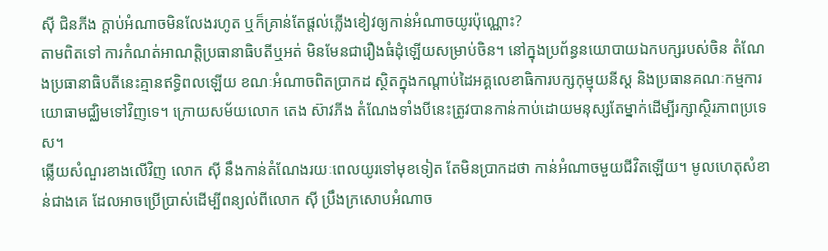ស៊ី ជិនភីង ក្ដាប់អំណាចមិនលែងរហូត ឬក៏គ្រាន់តែផ្ដល់ភ្លើងខៀវឲ្យកាន់អំណាចយូរប៉ុណ្ណោះ?
តាមពិតទៅ ការកំណត់អាណត្តិប្រធានាធិបតីឬអត់ មិនមែនជារឿងធំដុំឡើយសម្រាប់ចិន។ នៅក្នុងប្រព័ន្ធនយោបាយឯកបក្សរបស់ចិន តំណែងប្រធានាធិបតីនេះគ្មានឥទ្ធិពលឡើយ ខណៈអំណាចពិតប្រាកដ ស្ថិតក្នុងកណ្ដាប់ដៃអគ្គលេខាធិការបក្សកុម្មុយនីស្ត និងប្រធានគណៈកម្មការយោធាមជ្ឈិមទៅវិញទេ។ ក្រោយសម័យលោក តេង ស៊ាវភីង តំណែងទាំងបីនេះត្រូវបានកាន់កាប់ដោយមនុស្សតែម្នាក់ដើម្បីរក្សាស្ថិរភាពប្រទេស។
ឆ្លើយសំណួរខាងលើវិញ លោក ស៊ី នឹងកាន់តំណែងរយៈពេលយូរទៅមុខទៀត តែមិនប្រាកដថា កាន់អំណាចមួយជីវិតឡើយ។ មូលហេតុសំខាន់ជាងគេ ដែលអាចប្រើប្រាស់ដើម្បីពន្យល់ពីលោក ស៊ី ប្រឹងក្រសោបអំណាច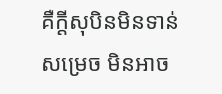គឺក្ដីសុបិនមិនទាន់សម្រេច មិនអាច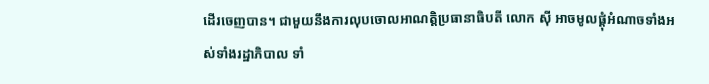ដើរចេញបាន។ ជាមួយនឹងការលុបចោលអាណត្តិប្រធានាធិបតី លោក ស៊ី អាចមូលផ្ដុំអំណាចទាំងអស់ទាំងរដ្ឋាភិបាល ទាំ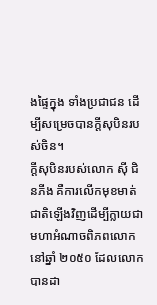ងផ្ទៃក្នុង ទាំងប្រជាជន ដើម្បីសម្រេចបានក្ដីសុបិនរបស់ចិន។
ក្ដីសុបិនរបស់លោក ស៊ី ជិនភីង គឺការលើកមុខមាត់ជាតិឡើងវិញដើម្បីក្លាយជាមហាអំណាចពិភពលោកនៅឆ្នាំ ២០៥០ ដែលលោកបានដា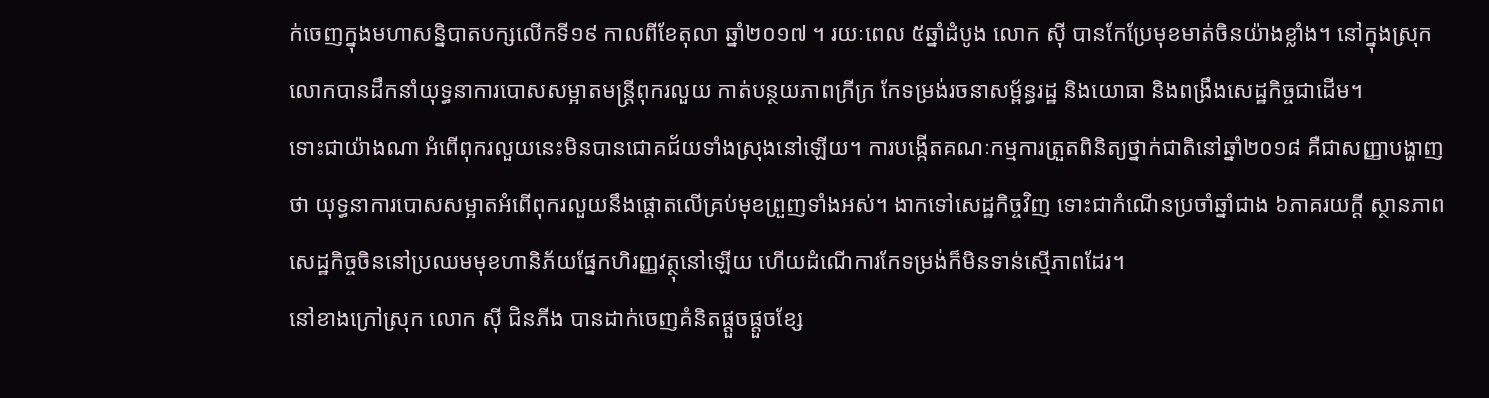ក់ចេញក្នុងមហាសន្និបាតបក្សលើកទី១៩ កាលពីខែតុលា ឆ្នាំ២០១៧ ។ រយៈពេល ៥ឆ្នាំដំបូង លោក ស៊ី បានកែប្រែមុខមាត់ចិនយ៉ាងខ្លាំង។ នៅក្នុងស្រុក លោកបានដឹកនាំយុទ្ធនាការបោសសម្អាតមន្ត្រីពុករលួយ កាត់បន្ថយភាពក្រីក្រ កែទម្រង់រចនាសម្ព័ន្ធរដ្ឋ និងយោធា និងពង្រឹងសេដ្ឋកិច្ចជាដើម។
ទោះជាយ៉ាងណា អំពើពុករលួយនេះមិនបានជោគជ័យទាំងស្រុងនៅឡើយ។ ការបង្កើតគណៈកម្មការត្រួតពិនិត្យថ្នាក់ជាតិនៅឆ្នាំ២០១៨ គឺជាសញ្ញាបង្ហាញថា យុទ្ធនាការបោសសម្អាតអំពើពុករលួយនឹងផ្ដោតលើគ្រប់មុខព្រួញទាំងអស់។ ងាកទៅសេដ្ឋកិច្ចវិញ ទោះជាកំណើនប្រចាំឆ្នាំជាង ៦ភាគរយក្ដី ស្ថានភាពសេដ្ឋកិច្ចចិននៅប្រឈមមុខហានិភ័យផ្នែកហិរញ្ញវត្ថុនៅឡើយ ហើយដំណើការកែទម្រង់ក៏មិនទាន់ស្មើភាពដែរ។
នៅខាងក្រៅស្រុក លោក ស៊ី ជិនភីង បានដាក់ចេញគំនិតផ្ដួចផ្ដួចខ្សែ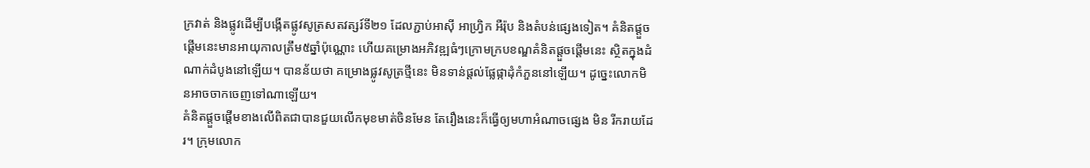ក្រវាត់ និងផ្លូវដើម្បីបង្កើតផ្លូវសូត្រសតវត្សរ៍ទី២១ ដែលភ្ជាប់អាស៊ី អាហ្វ្រិក អឺរ៉ុប និងតំបន់ផ្សេងទៀត។ គំនិតផ្ដួចផ្ដើមនេះមានអាយុកាលត្រឹម៥ឆ្នាំប៉ុណ្ណោះ ហើយគម្រោងអភិវឌ្ឍធំៗក្រោមក្របខណ្ឌគំនិតផ្ដួចផ្ដើមនេះ ស្ថិតក្នុងដំណាក់ដំបូងនៅឡើយ។ បានន័យថា គម្រោងផ្លូវសូត្រថ្មីនេះ មិនទាន់ផ្ដល់ផ្លែផ្កាដុំកំភួននៅឡើយ។ ដូច្នេះលោកមិនអាចចាកចេញទៅណាឡើយ។
គំនិតផ្ដួចផ្ដើមខាងលើពិតជាបានជួយលើកមុខមាត់ចិនមែន តែរឿងនេះក៏ធ្វើឲ្យមហាអំណាចផ្សេង មិន រីករាយដែរ។ ក្រុមលោក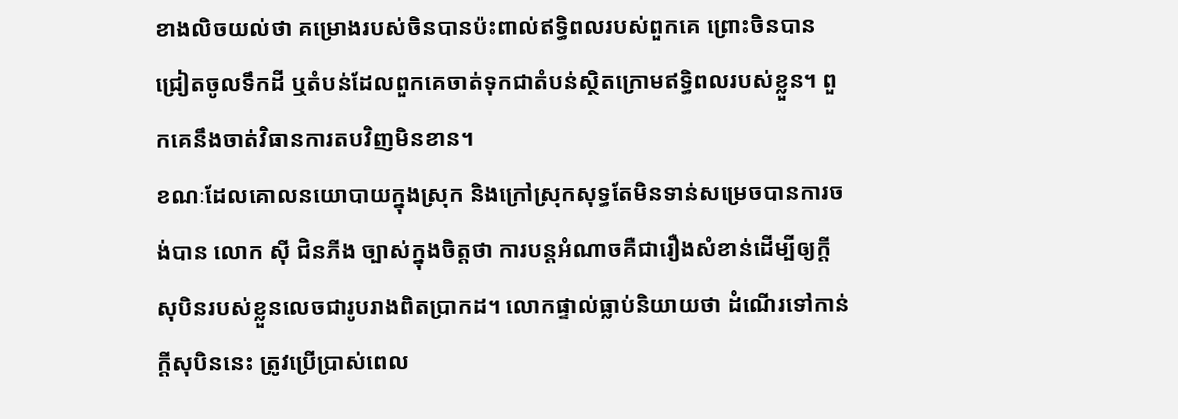ខាងលិចយល់ថា គម្រោងរបស់ចិនបានប៉ះពាល់ឥទ្ធិពលរបស់ពួកគេ ព្រោះចិនបានជ្រៀតចូលទឹកដី ឬតំបន់ដែលពួកគេចាត់ទុកជាតំបន់ស្ថិតក្រោមឥទ្ធិពលរបស់ខ្លួន។ ពួកគេនឹងចាត់វិធានការតបវិញមិនខាន។
ខណៈដែលគោលនយោបាយក្នុងស្រុក និងក្រៅស្រុកសុទ្ធតែមិនទាន់សម្រេចបានការចង់បាន លោក ស៊ី ជិនភីង ច្បាស់ក្នុងចិត្តថា ការបន្តអំណាចគឺជារឿងសំខាន់ដើម្បីឲ្យក្ដីសុបិនរបស់ខ្លួនលេចជារូបរាងពិតប្រាកដ។ លោកផ្ទាល់ធ្លាប់និយាយថា ដំណើរទៅកាន់ក្ដីសុបិននេះ ត្រូវប្រើប្រាស់ពេល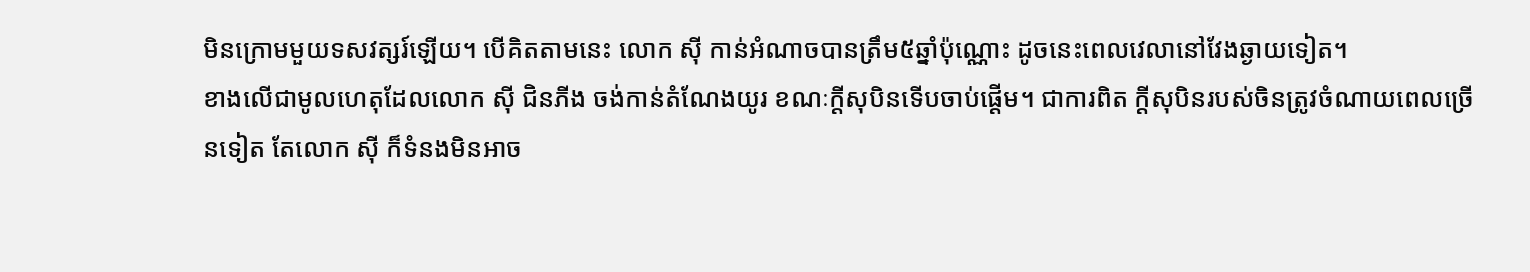មិនក្រោមមួយទសវត្សរ៍ឡើយ។ បើគិតតាមនេះ លោក ស៊ី កាន់អំណាចបានត្រឹម៥ឆ្នាំប៉ុណ្ណោះ ដូចនេះពេលវេលានៅវែងឆ្ងាយទៀត។
ខាងលើជាមូលហេតុដែលលោក ស៊ី ជិនភីង ចង់កាន់តំណែងយូរ ខណៈក្ដីសុបិនទើបចាប់ផ្ដើម។ ជាការពិត ក្ដីសុបិនរបស់ចិនត្រូវចំណាយពេលច្រើនទៀត តែលោក ស៊ី ក៏ទំនងមិនអាច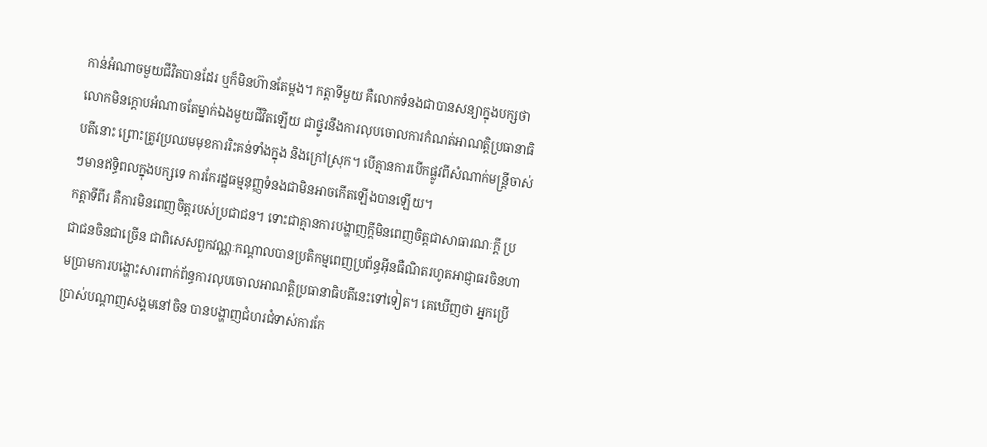កាន់អំណាចមួយជីវិតបានដែរ ឬក៏មិនហ៊ានតែម្ដង។ កត្តាទីមួយ គឺលោកទំនងជាបានសន្យាក្នុងបក្សថា លោកមិនក្ដោបអំណាចតែម្នាក់ឯងមួយជីវិតឡើយ ជាថ្នូរនឹងការលុបចោលការកំណត់អាណត្តិប្រធានាធិបតីនោះ ព្រោះត្រូវប្រឈមមុខការរិះគន់ទាំងក្នុង និងក្រៅស្រុក។ បើគ្មានការបើកផ្លូវពីសំណាក់មន្ត្រីចាស់ៗមានឥទ្ធិពលក្នុងបក្សទេ ការកែរដ្ឋធម្មនុញ្ញទំនងជាមិនអាចកើតឡើងបានឡើយ។
កត្តាទីពីរ គឺការមិនពេញចិត្តរបស់ប្រជាជន។ ទោះជាគ្មានការបង្ហាញក្ដីមិនពេញចិត្តជាសាធារណៈក្ដី ប្រជាជនចិនជាច្រើន ជាពិសេសពួកវណ្ណៈកណ្ដាលបានប្រតិកម្មពេញប្រព័ន្ធអ៊ីនធឺណិតរហូតអាជ្ញាធរចិនហាមប្រាមការបង្ហោះសារពាក់ព័ន្ធការលុបចោលអាណត្តិប្រធានាធិបតីនេះទៅទៀត។ គេឃើញថា អ្នកប្រើប្រាស់បណ្ដាញសង្គមនៅចិន បានបង្ហាញជំហរជំទាស់ការកែ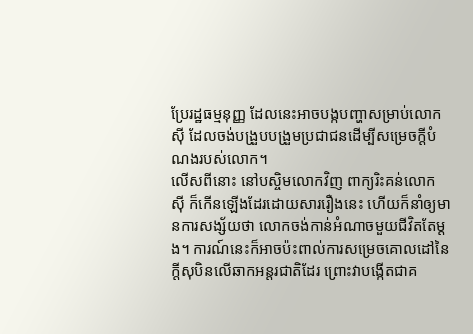ប្រែរដ្ឋធម្មនុញ្ញ ដែលនេះអាចបង្កបញ្ហាសម្រាប់លោក ស៊ី ដែលចង់បង្រួបបង្រួមប្រជាជនដើម្បីសម្រេចក្ដីបំណងរបស់លោក។
លើសពីនោះ នៅបស្ចិមលោកវិញ ពាក្យរិះគន់លោក ស៊ី ក៏កើនឡើងដែរដោយសាររឿងនេះ ហើយក៏នាំឲ្យមានការសង្ស័យថា លោកចង់កាន់អំណាចមួយជីវិតតែម្ដង។ ការណ៍នេះក៏អាចប៉ះពាល់ការសម្រេចគោលដៅនៃក្ដីសុបិនលើឆាកអន្តរជាតិដែរ ព្រោះវាបង្កើតជាគ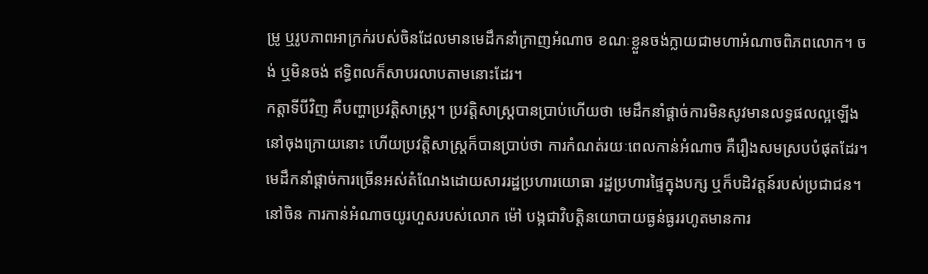ម្រូ ឬរូបភាពអាក្រក់របស់ចិនដែលមានមេដឹកនាំក្រាញអំណាច ខណៈខ្លួនចង់ក្លាយជាមហាអំណាចពិភពលោក។ ចង់ ឬមិនចង់ ឥទ្ធិពលក៏សាបរលាបតាមនោះដែរ។
កត្តាទីបីវិញ គឺបញ្ហាប្រវត្តិសាស្ត្រ។ ប្រវត្តិសាស្ត្របានប្រាប់ហើយថា មេដឹកនាំផ្ដាច់ការមិនសូវមានលទ្ធផលល្អឡើងនៅចុងក្រោយនោះ ហើយប្រវត្តិសាស្ត្រក៏បានប្រាប់ថា ការកំណត់រយៈពេលកាន់អំណាច គឺរឿងសមស្របបំផុតដែរ។ មេដឹកនាំផ្ដាច់ការច្រើនអស់តំណែងដោយសាររដ្ឋប្រហារយោធា រដ្ឋប្រហារផ្ទៃក្នុងបក្ស ឬក៏បដិវត្តន៍របស់ប្រជាជន។ នៅចិន ការកាន់អំណាចយូរហួសរបស់លោក ម៉ៅ បង្កជាវិបត្តិនយោបាយធ្ងន់ធ្ងររហូតមានការ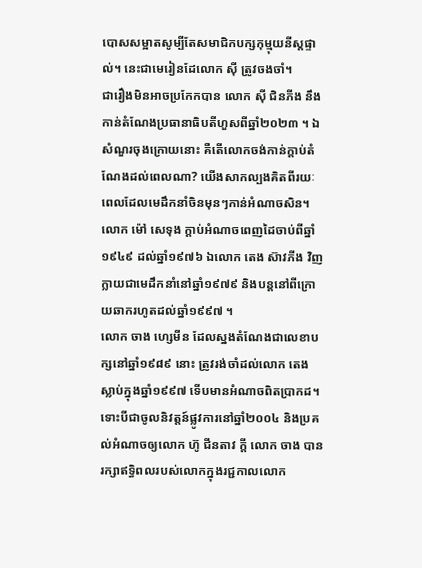បោសសម្អាតសូម្បីតែសមាជិកបក្សកុម្មុយនីស្តផ្ទាល់។ នេះជាមេរៀនដែលោក ស៊ី ត្រូវចងចាំ។
ជារឿងមិនអាចប្រកែកបាន លោក ស៊ី ជិនភីង នឹងកាន់តំណែងប្រធានាធិបតីហួសពីឆ្នាំ២០២៣ ។ ឯសំណួរចុងក្រោយនោះ គឺតើលោកចង់កាន់ក្ដាប់តំណែងដល់ពេលណា? យើងសាកល្បងគិតពីរយៈពេលដែលមេដឹកនាំចិនមុនៗកាន់អំណាចសិន។ លោក ម៉ៅ សេទុង ក្ដាប់អំណាចពេញដៃចាប់ពីឆ្នាំ១៩៤៩ ដល់ឆ្នាំ១៩៧៦ ឯលោក តេង ស៊ាវភីង វិញក្លាយជាមេដឹកនាំនៅឆ្នាំ១៩៧៩ និងបន្តនៅពីក្រោយឆាករហូតដល់ឆ្នាំ១៩៩៧ ។
លោក ចាង ហ្សេមីន ដែលស្នងតំណែងជាលេខាបក្សនៅឆ្នាំ១៩៨៩ នោះ ត្រូវរង់ចាំដល់លោក តេង ស្លាប់ក្នុងឆ្នាំ១៩៩៧ ទើបមានអំណាចពិតប្រាកដ។ ទោះបីជាចូលនិវត្តន៍ផ្លូវការនៅឆ្នាំ២០០៤ និងប្រគល់អំណាចឲ្យលោក ហ៊ូ ជីនតាវ ក្ដី លោក ចាង បានរក្សាឥទ្ធិពលរបស់លោកក្នុងរជ្ជកាលលោក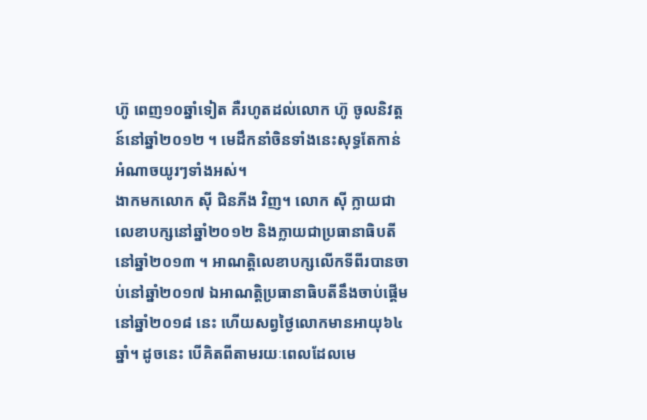ហ៊ូ ពេញ១០ឆ្នាំទៀត គឺរហូតដល់លោក ហ៊ូ ចូលនិវត្តន៍នៅឆ្នាំ២០១២ ។ មេដឹកនាំចិនទាំងនេះសុទ្ធតែកាន់អំណាចយូរៗទាំងអស់។
ងាកមកលោក ស៊ី ជិនភីង វិញ។ លោក ស៊ី ក្លាយជាលេខាបក្សនៅឆ្នាំ២០១២ និងក្លាយជាប្រធានាធិបតីនៅឆ្នាំ២០១៣ ។ អាណត្តិលេខាបក្សលើកទីពីរបានចាប់នៅឆ្នាំ២០១៧ ឯអាណត្តិប្រធានាធិបតីនឹងចាប់ផ្ដើមនៅឆ្នាំ២០១៨ នេះ ហើយសព្វថ្ងៃលោកមានអាយុ៦៤ឆ្នាំ។ ដូចនេះ បើគិតពីតាមរយៈពេលដែលមេ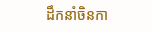ដឹកនាំចិនកា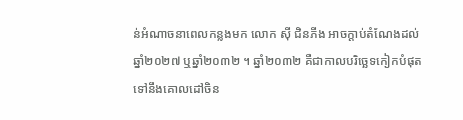ន់អំណាចនាពេលកន្លងមក លោក ស៊ី ជិនភីង អាចក្ដាប់តំណែងដល់ឆ្នាំ២០២៧ ឬឆ្នាំ២០៣២ ។ ឆ្នាំ២០៣២ គឺជាកាលបរិច្ឆេទកៀកបំផុតទៅនឹងគោលដៅចិន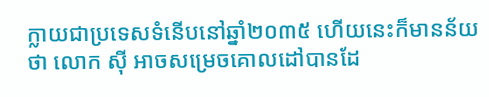ក្លាយជាប្រទេសទំនើបនៅឆ្នាំ២០៣៥ ហើយនេះក៏មានន័យថា លោក ស៊ី អាចសម្រេចគោលដៅបានដែ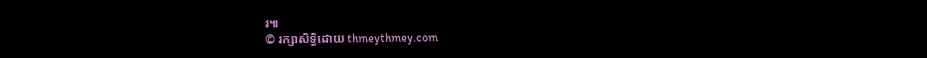រ៕
© រក្សាសិទ្ធិដោយ thmeythmey.com